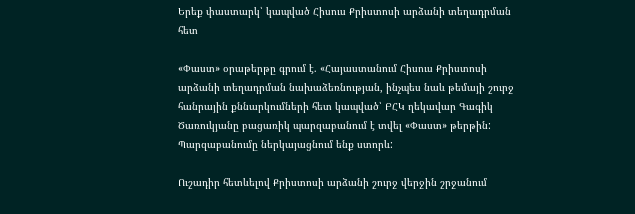Երեք փաստարկ՝ կապված Հիսուս Քրիստոսի արձանի տեղադրման հետ

«Փաստ» օրաթերթը գրում է. «Հայաստանում Հիսուս Քրիստոսի արձանի տեղադրման նախաձեռնության, ինչպես նաև թեմայի շուրջ հանրային քննարկումների հետ կապված՝ ԲՀԿ ղեկավար Գագիկ Ծառուկյանը բացառիկ պարզաբանում է տվել «Փաստ» թերթին: Պարզաբանումը ներկայացնում ենք ստորև:

Ուշադիր հետևելով Քրիստոսի արձանի շուրջ վերջին շրջանում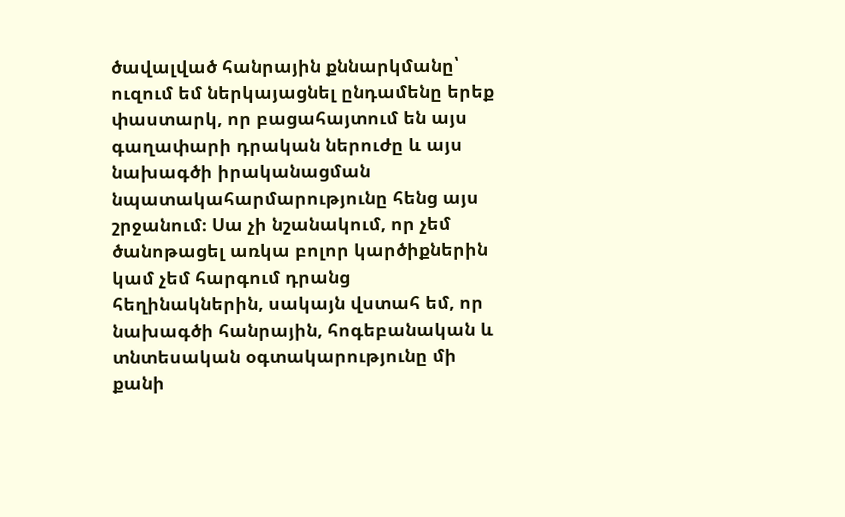ծավալված հանրային քննարկմանը՝ ուզում եմ ներկայացնել ընդամենը երեք փաստարկ, որ բացահայտում են այս գաղափարի դրական ներուժը և այս նախագծի իրականացման նպատակահարմարությունը հենց այս շրջանում։ Սա չի նշանակում, որ չեմ ծանոթացել առկա բոլոր կարծիքներին կամ չեմ հարգում դրանց հեղինակներին, սակայն վստահ եմ, որ նախագծի հանրային, հոգեբանական և տնտեսական օգտակարությունը մի քանի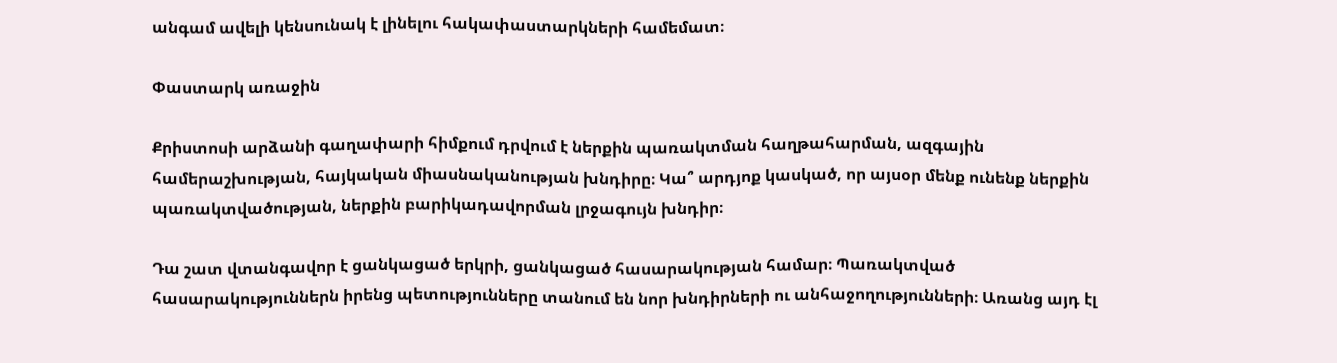անգամ ավելի կենսունակ է լինելու հակափաստարկների համեմատ։

Փաստարկ առաջին

Քրիստոսի արձանի գաղափարի հիմքում դրվում է ներքին պառակտման հաղթահարման, ազգային համերաշխության, հայկական միասնականության խնդիրը։ Կա՞ արդյոք կասկած, որ այսօր մենք ունենք ներքին պառակտվածության, ներքին բարիկադավորման լրջագույն խնդիր։

Դա շատ վտանգավոր է ցանկացած երկրի, ցանկացած հասարակության համար։ Պառակտված հասարակություններն իրենց պետությունները տանում են նոր խնդիրների ու անհաջողությունների։ Առանց այդ էլ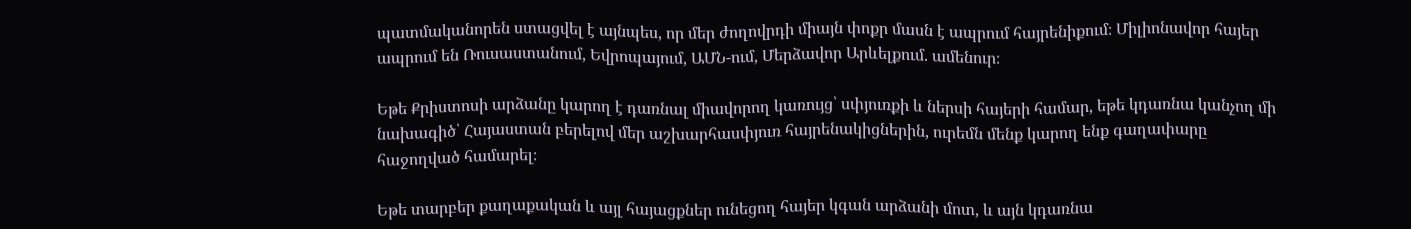պատմականորեն ստացվել է այնպես, որ մեր ժողովրդի միայն փոքր մասն է ապրում հայրենիքում։ Միլիոնավոր հայեր ապրում են Ռուսաստանում, Եվրոպայում, ԱՄՆ-ում, Մերձավոր Արևելքում. ամենուր։

Եթե Քրիստոսի արձանը կարող է դառնալ միավորող կառույց՝ սփյուռքի և ներսի հայերի համար, եթե կդառնա կանչող մի նախագիծ՝ Հայաստան բերելով մեր աշխարհասփյուռ հայրենակիցներին, ուրեմն մենք կարող ենք գաղափարը հաջողված համարել։

Եթե տարբեր քաղաքական և այլ հայացքներ ունեցող հայեր կգան արձանի մոտ, և այն կդառնա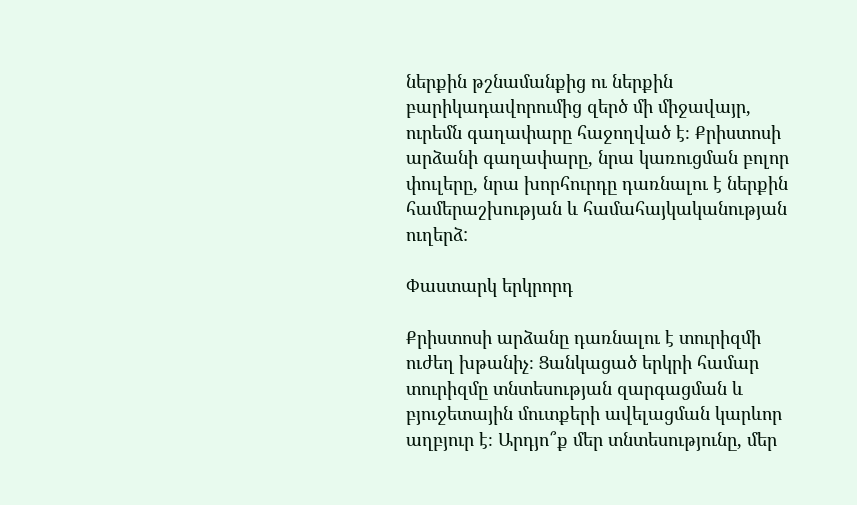ներքին թշնամանքից ու ներքին բարիկադավորումից զերծ մի միջավայր, ուրեմն գաղափարը հաջողված է։ Քրիստոսի արձանի գաղափարը, նրա կառուցման բոլոր փուլերը, նրա խորհուրդը դառնալու է ներքին համերաշխության և համահայկականության ուղերձ:

Փաստարկ երկրորդ

Քրիստոսի արձանը դառնալու է տուրիզմի ուժեղ խթանիչ։ Ցանկացած երկրի համար տուրիզմը տնտեսության զարգացման և բյուջետային մուտքերի ավելացման կարևոր աղբյուր է։ Արդյո՞ք մեր տնտեսությունը, մեր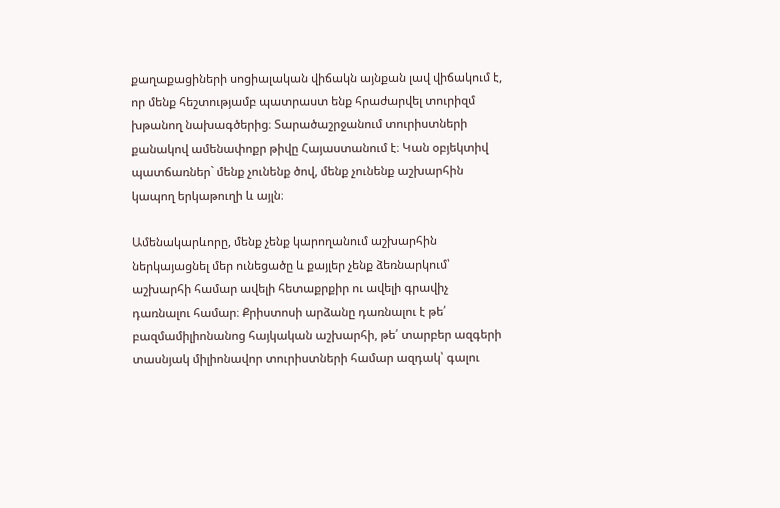քաղաքացիների սոցիալական վիճակն այնքան լավ վիճակում է, որ մենք հեշտությամբ պատրաստ ենք հրաժարվել տուրիզմ խթանող նախագծերից։ Տարածաշրջանում տուրիստների քանակով ամենափոքր թիվը Հայաստանում է։ Կան օբյեկտիվ պատճառներ` մենք չունենք ծով, մենք չունենք աշխարհին կապող երկաթուղի և այլն։

Ամենակարևորը, մենք չենք կարողանում աշխարհին ներկայացնել մեր ունեցածը և քայլեր չենք ձեռնարկում՝ աշխարհի համար ավելի հետաքրքիր ու ավելի գրավիչ դառնալու համար։ Քրիստոսի արձանը դառնալու է թե՛ բազմամիլիոնանոց հայկական աշխարհի, թե՛ տարբեր ազգերի տասնյակ միլիոնավոր տուրիստների համար ազդակ՝ գալու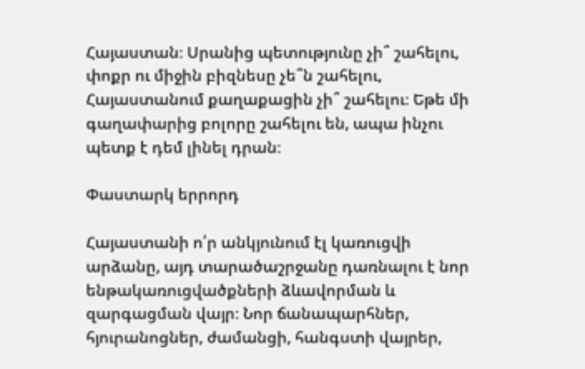Հայաստան։ Սրանից պետությունը չի՞ շահելու, փոքր ու միջին բիզնեսը չե՞ն շահելու, Հայաստանում քաղաքացին չի՞ շահելու։ Եթե մի գաղափարից բոլորը շահելու են, ապա ինչու պետք է դեմ լինել դրան։

Փաստարկ երրորդ

Հայաստանի ո՛ր անկյունում էլ կառուցվի արձանը, այդ տարածաշրջանը դառնալու է նոր ենթակառուցվածքների ձևավորման և զարգացման վայր։ Նոր ճանապարհներ, հյուրանոցներ, ժամանցի, հանգստի վայրեր,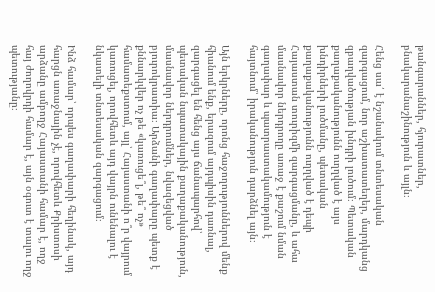թանգարաններ, հյուրատներ, բնակարանաշինություն և այլն։

Հենց սա՛ է նշանակում տնտեսական զարգացում, նոր աշխատատեղեր, մարդկանց զբաղվածության խնդրի լուծում։ Պետական քաղաքականությունն ուղղված է այս խնդիրների լուծմանը, պետական քաղաքականությունն ուղղված է դեպի Հայաստան տուրիզմի զարգացմանը, և ահա մասնավոր ներդրողը առաջ է քաշում նման գաղափար և պատրաստակամություն է հայտնում՝ իրականություն դարձնել այն։

Այն երկրները, որոնց հաջողություններով մենք հիանում ենք, երազում այդպիսին դառնալ, զարգացել են հենց այս ճանապարհով՝ պետական նպատակային քաղաքականություն, մասնավոր ներդրումներ, նվազեցված բյուրոկրատիա։ Արձանի գաղափարը պետք է քննարկվեր ոչ թե «կառուցե՞լ, թե՞ ոչ» համատեքստում, այլ՝ Հայաստանի ո՞ր վայրում կառուցել, որովհետև այդ վայրն ունենալու է նկատելի տնտեսական զարգացում։

Ինձ համար՝ որպես գաղափարի հեղինակ, այդ հարցն առաջնային չէ, որովհետև Քրիստոսի արձանը ամբողջ Հայաստանի համար է, ողջ հայ ժողովրդի համար է, այն օգուտ է տալու ողջ պետությանը։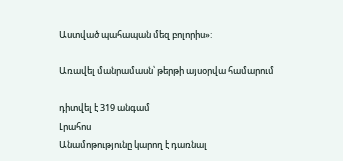Աստված պահապան մեզ բոլորիս»:

Առավել մանրամասն՝ թերթի այսօրվա համարում

դիտվել է 319 անգամ
Լրահոս
Անամոթությունը կարող է դառնալ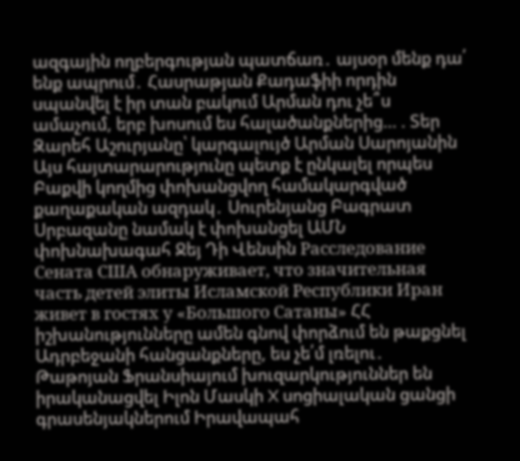ազգային ողբերգության պատճառ․ այսօր մենք դա՛ ենք ապրում․ Հասրաթյան Քադաֆիի որդին սպանվել է իր տան բակում Արման դու չե՞ս ամաչում, երբ խոսում ես հալածանքներից… . Տեր Զարեհ Աշուրյանը՝ կարգալույծ Արման Սարոյանին Այս հայտարարությունը պետք է ընկալել որպես Բաքվի կողմից փոխանցվող համակարգված քաղաքական ազդակ․ Սուրենյանց Բագրատ Սրբազանը նամակ է փոխանցել ԱՄՆ փոխնախագահ Ջեյ Դի Վենսին Расследование Сената США обнаруживает, что значительная часть детей элиты Исламской Республики Иран живет в гостях у «Большого Сатаны» ՀՀ իշխանությունները ամեն գնով փորձում են թաքցնել Ադրբեջանի հանցանքները, ես չե՛մ լռելու․ Թաթոյան Ֆրանսիայում խուզարկություններ են իրականացվել Իլոն Մասկի X սոցիալական ցանցի գրասենյակներում Իրավապահ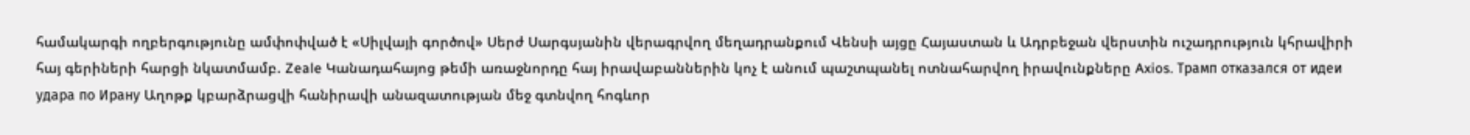համակարգի ողբերգությունը ամփոփված է «Սիլվայի գործով» Սերժ Սարգսյանին վերագրվող մեղադրանքում Վենսի այցը Հայաստան և Ադրբեջան վերստին ուշադրություն կհրավիրի հայ գերիների հարցի նկատմամբ. Zeale Կանադահայոց թեմի առաջնորդը հայ իրավաբաններին կոչ է անում պաշտպանել ոտնահարվող իրավունքները Axios. Трамп отказался от идеи удара по Ирану Աղոթք կբարձրացվի հանիրավի անազատության մեջ գտնվող հոգևոր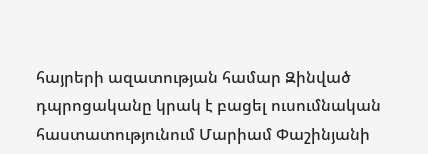հայրերի ազատության համար Զինված դպրոցականը կրակ է բացել ուսումնական հաստատությունում Մարիամ Փաշինյանի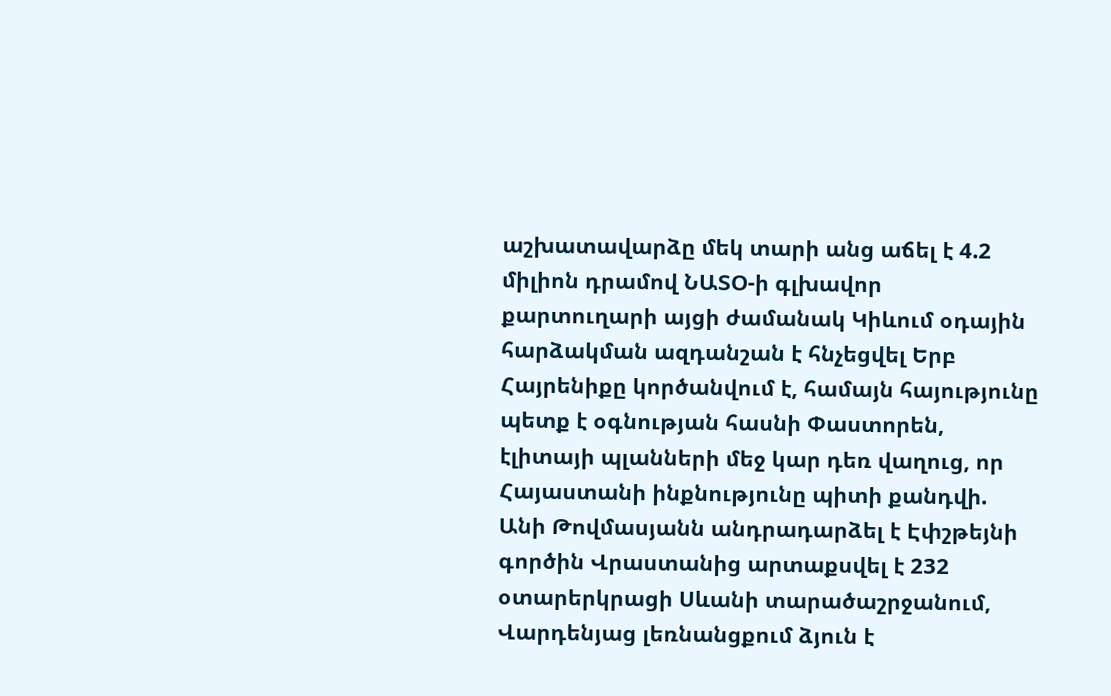աշխատավարձը մեկ տարի անց աճել է 4.2 միլիոն դրամով ՆԱՏՕ-ի գլխավոր քարտուղարի այցի ժամանակ Կիևում օդային հարձակման ազդանշան է հնչեցվել Երբ Հայրենիքը կործանվում է, համայն հայությունը պետք է օգնության հասնի Փաստորեն, էլիտայի պլանների մեջ կար դեռ վաղուց, որ Հայաստանի ինքնությունը պիտի քանդվի. Անի Թովմասյանն անդրադարձել է Էփշթեյնի գործին Վրաստանից արտաքսվել է 232 օտարերկրացի Սևանի տարածաշրջանում, Վարդենյաց լեռնանցքում ձյուն է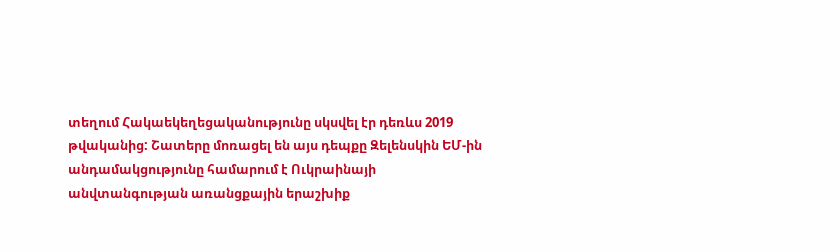տեղում Հակաեկեղեցականությունը սկսվել էր դեռևս 2019 թվականից: Շատերը մոռացել են այս դեպքը Զելենսկին ԵՄ-ին անդամակցությունը համարում է Ուկրաինայի անվտանգության առանցքային երաշխիք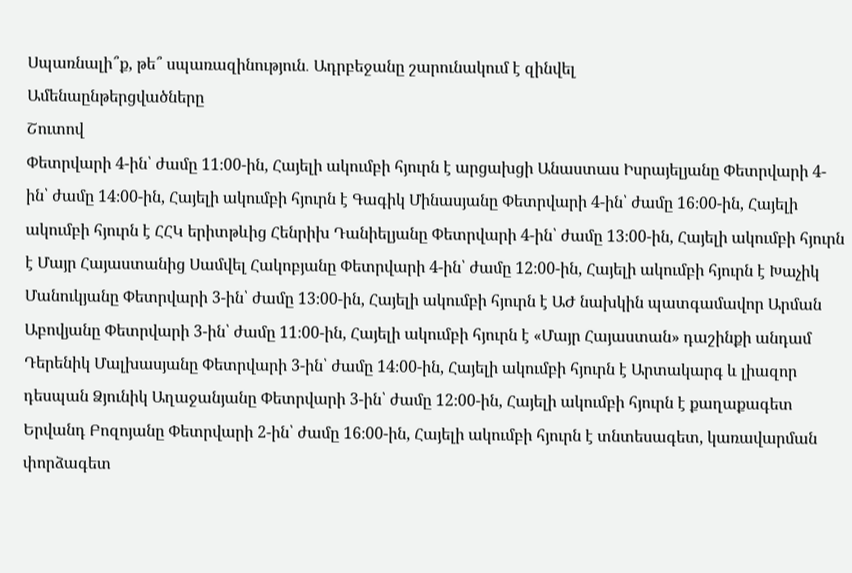Սպառնալի՞ք, թե՞ սպառազինություն․ Ադրբեջանը շարունակում է զինվել
Ամենաընթերցվածները
Շուտով
Փետրվարի 4-ին՝ ժամը 11։00-ին, Հայելի ակումբի հյուրն է արցախցի Անաստաս Իսրայելյանը Փետրվարի 4-ին՝ ժամը 14։00-ին, Հայելի ակումբի հյուրն է Գագիկ Մինասյանը Փետրվարի 4-ին՝ ժամը 16։00-ին, Հայելի ակումբի հյուրն է ՀՀԿ երիտթևից Հենրիխ Դանիելյանը Փետրվարի 4-ին՝ ժամը 13։00-ին, Հայելի ակումբի հյուրն է Մայր Հայաստանից Սամվել Հակոբյանը Փետրվարի 4-ին՝ ժամը 12։00-ին, Հայելի ակումբի հյուրն է Խաչիկ Մանուկյանը Փետրվարի 3-ին՝ ժամը 13։00-ին, Հայելի ակումբի հյուրն է ԱԺ նախկին պատգամավոր Արման Աբովյանը Փետրվարի 3-ին՝ ժամը 11։00-ին, Հայելի ակումբի հյուրն է «Մայր Հայաստան» դաշինքի անդամ Դերենիկ Մալխասյանը Փետրվարի 3-ին՝ ժամը 14։00-ին, Հայելի ակումբի հյուրն է Արտակարգ և լիազոր դեսպան Ձյունիկ Աղաջանյանը Փետրվարի 3-ին՝ ժամը 12։00-ին, Հայելի ակումբի հյուրն է քաղաքագետ Երվանդ Բոզոյանը Փետրվարի 2-ին՝ ժամը 16։00-ին, Հայելի ակումբի հյուրն է տնտեսագետ, կառավարման փորձագետ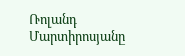Ռոլանդ Մարտիրոսյանը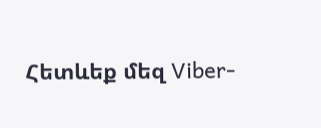Հետևեք մեզ Viber-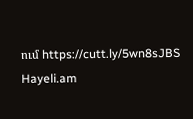ում https://cutt.ly/5wn8sJBS
Hayeli.am